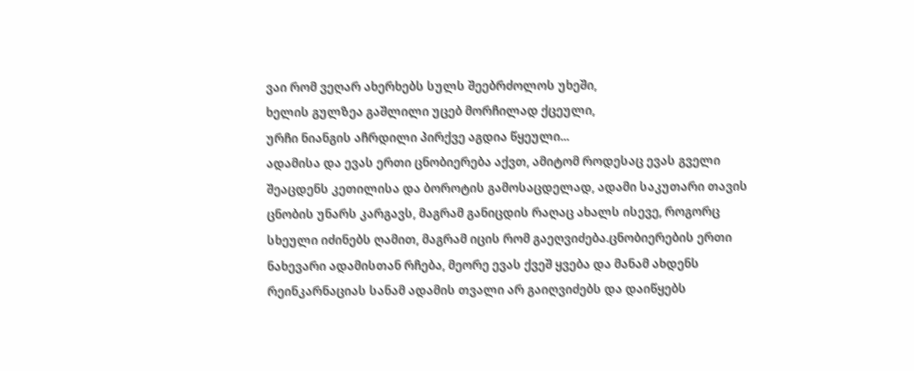ვაი რომ ვეღარ ახერხებს სულს შეებრძოლოს უხეში,
ხელის გულზეა გაშლილი უცებ მორჩილად ქცეული,
ურჩი ნიანგის აჩრდილი პირქვე აგდია წყეული...
ადამისა და ევას ერთი ცნობიერება აქვთ, ამიტომ როდესაც ევას გველი შეაცდენს კეთილისა და ბოროტის გამოსაცდელად, ადამი საკუთარი თავის ცნობის უნარს კარგავს, მაგრამ განიცდის რაღაც ახალს ისევე, როგორც სხეული იძინებს ღამით, მაგრამ იცის რომ გაეღვიძება.ცნობიერების ერთი ნახევარი ადამისთან რჩება, მეორე ევას ქვეშ ყვება და მანამ ახდენს რეინკარნაციას სანამ ადამის თვალი არ გაიღვიძებს და დაიწყებს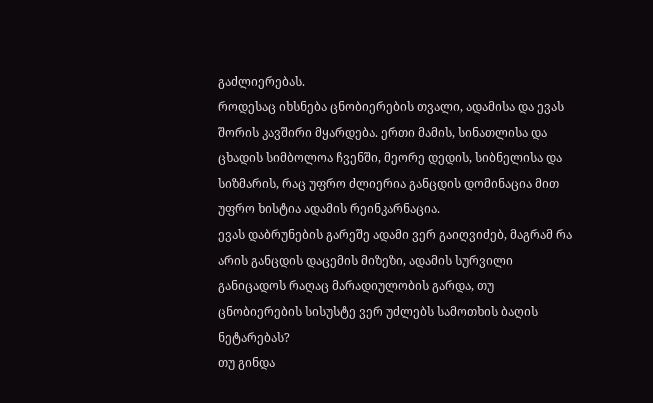გაძლიერებას.
როდესაც იხსნება ცნობიერების თვალი, ადამისა და ევას შორის კავშირი მყარდება. ერთი მამის, სინათლისა და ცხადის სიმბოლოა ჩვენში, მეორე დედის, სიბნელისა და სიზმარის, რაც უფრო ძლიერია განცდის დომინაცია მით უფრო ხისტია ადამის რეინკარნაცია.
ევას დაბრუნების გარეშე ადამი ვერ გაიღვიძებ, მაგრამ რა არის განცდის დაცემის მიზეზი, ადამის სურვილი განიცადოს რაღაც მარადიულობის გარდა, თუ ცნობიერების სისუსტე ვერ უძლებს სამოთხის ბაღის ნეტარებას?
თუ გინდა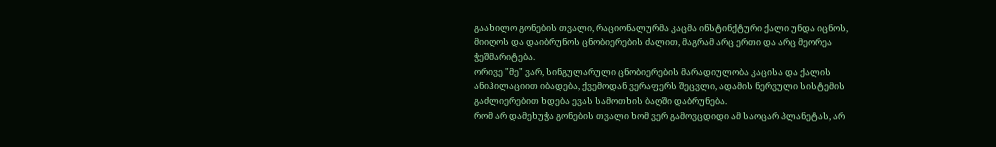გაახილო გონების თვალი, რაციონალურმა კაცმა ინსტინქტური ქალი უნდა იცნოს, მიიღოს და დაიბრუნოს ცნობიერების ძალით, მაგრამ არც ერთი და არც მეორეა ჭეშმარიტება.
ორივე "მე" ვარ, სინგულარული ცნობიერების მარადიულობა კაცისა და ქალის ანიჰილაციით იბადება, ქვემოდან ვერაფერს შეცვლი, ადამის ნერვული სისტემის გაძლიერებით ხდება ევას სამოთხის ბაღში დაბრუნება.
რომ არ დამეხუჭა გონების თვალი ხომ ვერ გამოვცდიდი ამ საოცარ პლანეტას, არ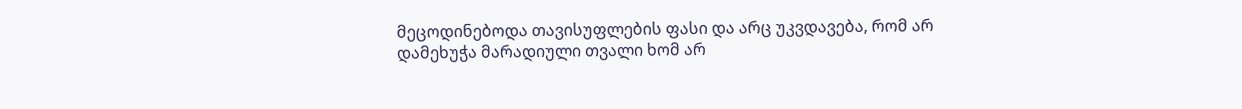მეცოდინებოდა თავისუფლების ფასი და არც უკვდავება, რომ არ დამეხუჭა მარადიული თვალი ხომ არ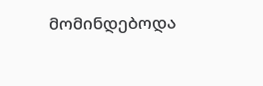მომინდებოდა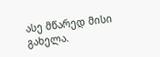ასე მწარედ მისი გახელა.